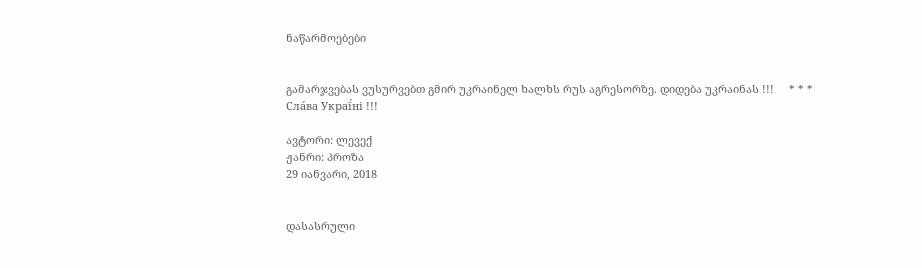ნაწარმოებები


გამარჯვებას ვუსურვებთ გმირ უკრაინელ ხალხს რუს აგრესორზე. დიდება უკრაინას !!!     * * *     Сла́ва Украї́ні !!!

ავტორი: ლევექ
ჟანრი: პროზა
29 იანვარი, 2018


დასასრული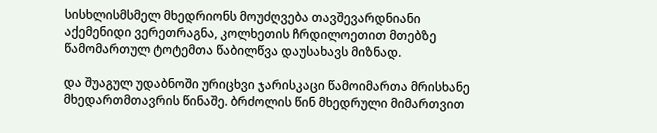სისხლისმსმელ მხედრიონს მოუძღვება თავშევარდნიანი აქემენიდი ვერეთრაგნა, კოლხეთის ჩრდილოეთით მთებზე წამომართულ ტოტემთა წაბილწვა დაუსახავს მიზნად.

და შუაგულ უდაბნოში ურიცხვი ჯარისკაცი წამოიმართა მრისხანე მხედართმთავრის წინაშე. ბრძოლის წინ მხედრული მიმართვით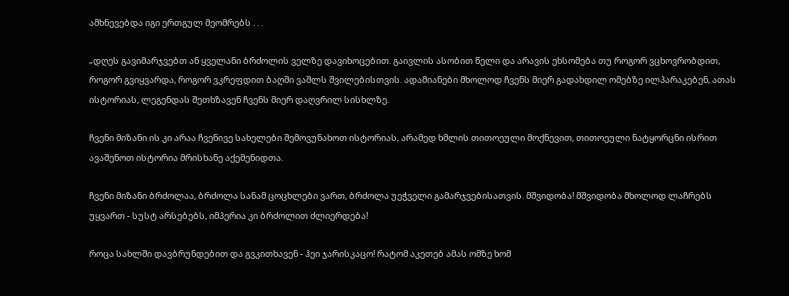ამხნევებდა იგი ერთგულ მეომრებს . . .

„დღეს გავიმარჯვებთ ან ყველანი ბრძოლის ველზე დავიხოცებით. გაივლის ასობით წელი და არავის ეხსომება თუ როგორ ვცხოვრობდით, როგორ გვიყვარდა, როგორ ვკრეფდით ბაღში ვაშლს შვილებისთვის. ადამიანები მხოლოდ ჩვენს მიერ გადახდილ ომებზე ილპარაკებენ, ათას ისტორიას, ლეგენდას შეთხზავენ ჩვენს მიერ დაღვრილ სისხლზე.

ჩვენი მიზანი ის კი არაა ჩვენივე სახელები შემოვუნახოთ ისტორიას, არამედ ხმლის თითოეული მოქნევით, თითოეული ნატყორცნი ისრით ავაშენოთ ისტორია მრისხანე აქემენიდთა.

ჩვენი მიზანი ბრძოლაა, ბრძოლა სანამ ცოცხლები ვართ, ბრძოლა უეჭველი გამარჯვებისათვის. მშვიდობა! მშვიდობა მხოლოდ ლაჩრებს უყვართ - სუსტ არსებებს, იმპერია კი ბრძოლით ძლიერდება!

როცა სახლში დავბრუნდებით და გვკითხავენ - ჰეი ჯარისკაცო! რატომ აკეთებ ამას ომზე ხომ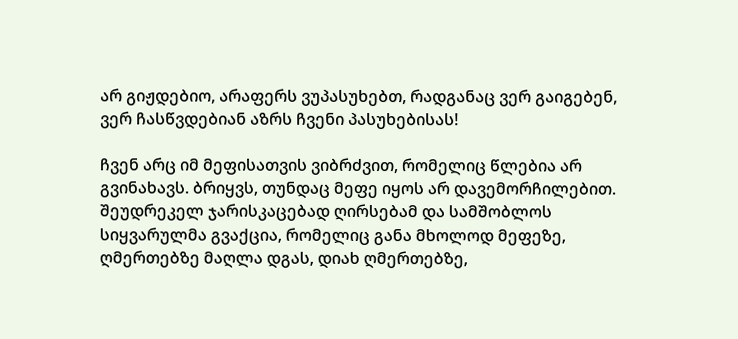არ გიჟდებიო, არაფერს ვუპასუხებთ, რადგანაც ვერ გაიგებენ, ვერ ჩასწვდებიან აზრს ჩვენი პასუხებისას!

ჩვენ არც იმ მეფისათვის ვიბრძვით, რომელიც წლებია არ გვინახავს. ბრიყვს, თუნდაც მეფე იყოს არ დავემორჩილებით. შეუდრეკელ ჯარისკაცებად ღირსებამ და სამშობლოს სიყვარულმა გვაქცია, რომელიც განა მხოლოდ მეფეზე, ღმერთებზე მაღლა დგას, დიახ ღმერთებზე,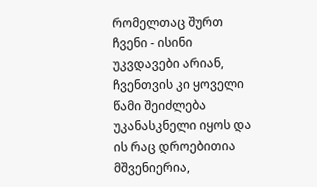რომელთაც შურთ ჩვენი - ისინი უკვდავები არიან, ჩვენთვის კი ყოველი წამი შეიძლება უკანასკნელი იყოს და ის რაც დროებითია მშვენიერია,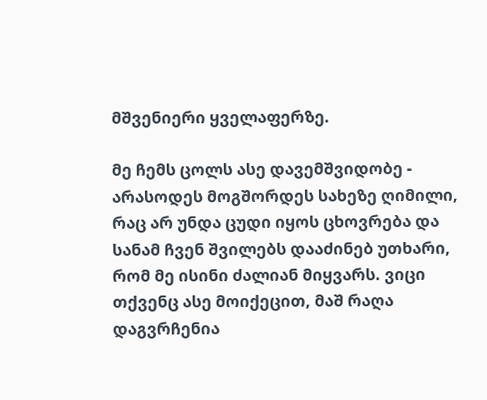მშვენიერი ყველაფერზე.

მე ჩემს ცოლს ასე დავემშვიდობე - არასოდეს მოგშორდეს სახეზე ღიმილი, რაც არ უნდა ცუდი იყოს ცხოვრება და სანამ ჩვენ შვილებს დააძინებ უთხარი, რომ მე ისინი ძალიან მიყვარს. ვიცი თქვენც ასე მოიქეცით, მაშ რაღა დაგვრჩენია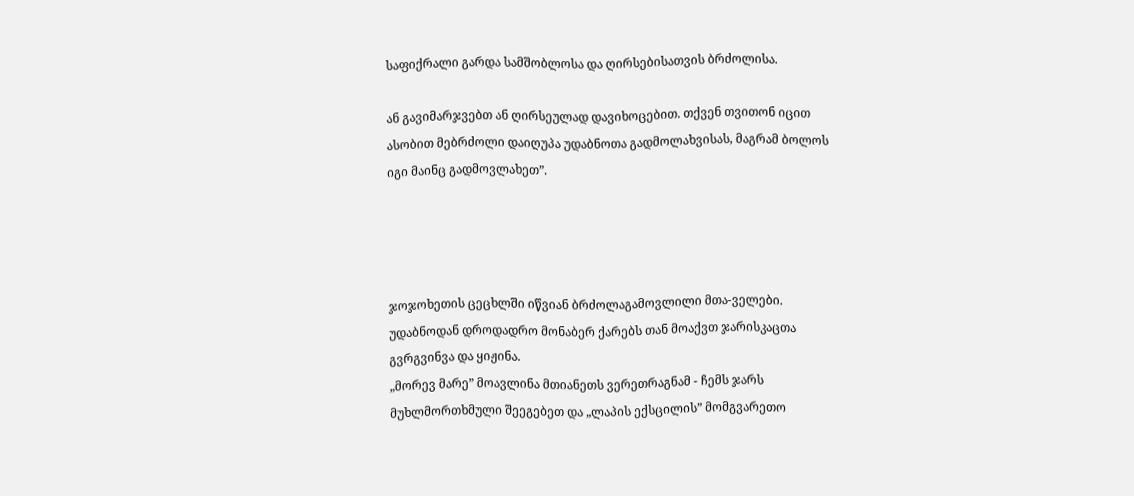საფიქრალი გარდა სამშობლოსა და ღირსებისათვის ბრძოლისა.

ან გავიმარჯვებთ ან ღირსეულად დავიხოცებით. თქვენ თვითონ იცით ასობით მებრძოლი დაიღუპა უდაბნოთა გადმოლახვისას, მაგრამ ბოლოს იგი მაინც გადმოვლახეთ”.




ჯოჯოხეთის ცეცხლში იწვიან ბრძოლაგამოვლილი მთა-ველები. უდაბნოდან დროდადრო მონაბერ ქარებს თან მოაქვთ ჯარისკაცთა გვრგვინვა და ყიჟინა.
„მორევ მარე” მოავლინა მთიანეთს ვერეთრაგნამ - ჩემს ჯარს მუხლმორთხმული შეეგებეთ და „ლაპის ექსცილის” მომგვარეთო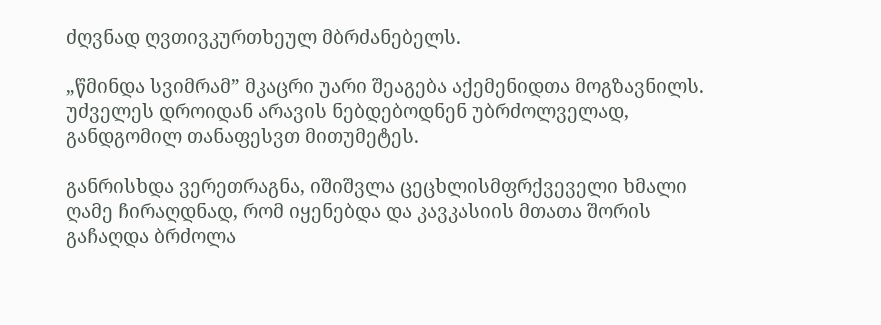ძღვნად ღვთივკურთხეულ მბრძანებელს.

„წმინდა სვიმრამ” მკაცრი უარი შეაგება აქემენიდთა მოგზავნილს. უძველეს დროიდან არავის ნებდებოდნენ უბრძოლველად, განდგომილ თანაფესვთ მითუმეტეს.

განრისხდა ვერეთრაგნა, იშიშვლა ცეცხლისმფრქვეველი ხმალი ღამე ჩირაღდნად, რომ იყენებდა და კავკასიის მთათა შორის გაჩაღდა ბრძოლა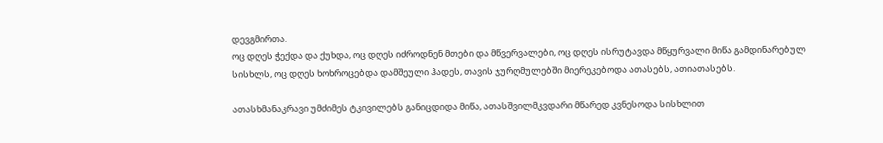დევგმირთა.
ოც დღეს ჭექდა და ქუხდა, ოც დღეს იძროდნენ მთები და მწვერვალები, ოც დღეს ისრუტავდა მწყურვალი მიწა გამდინარებულ სისხლს, ოც დღეს ხოხროცებდა დამშეული ჰადეს, თავის ჯურღმულებში მიერეკებოდა ათასებს, ათიათასებს.

ათასხმანაკრავი უმძიმეს ტკივილებს განიცდიდა მიწა, ათასშვილმკვდარი მწარედ კვნესოდა სისხლით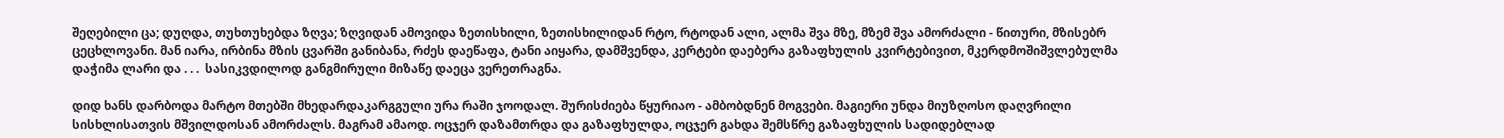შეღებილი ცა; დუღდა, თუხთუხებდა ზღვა; ზღვიდან ამოვიდა ზეთისხილი, ზეთისხილიდან რტო, რტოდან ალი, ალმა შვა მზე, მზემ შვა ამორძალი - წითური, მზისებრ ცეცხლოვანი. მან იარა, ირბინა მზის ცვარში განიბანა, რძეს დაეწაფა, ტანი აიყარა, დამშვენდა, კერტები დაებერა გაზაფხულის კვირტებივით, მკერდმოშიშვლებულმა დაჭიმა ლარი და . . .  სასიკვდილოდ განგმირული მიზაწე დაეცა ვერეთრაგნა.

დიდ ხანს დარბოდა მარტო მთებში მხედარდაკარგგული ურა რაში ჯოოდალ. შურისძიება წყურიაო - ამბობდნენ მოგვები. მაგიერი უნდა მიუზღოსო დაღვრილი სისხლისათვის მშვილდოსან ამორძალს. მაგრამ ამაოდ. ოცჯერ დაზამთრდა და გაზაფხულდა, ოცჯერ გახდა შემსწრე გაზაფხულის სადიდებლად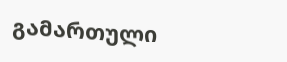გამართული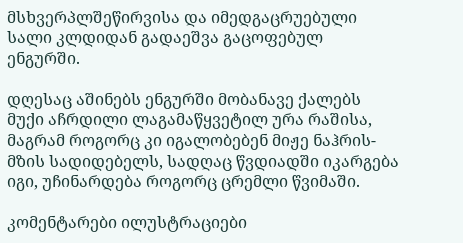მსხვერპლშეწირვისა და იმედგაცრუებული სალი კლდიდან გადაეშვა გაცოფებულ ენგურში.

დღესაც აშინებს ენგურში მობანავე ქალებს მუქი აჩრდილი ლაგამაწყვეტილ ურა რაშისა, მაგრამ როგორც კი იგალობებენ მიჟე ნაჰრის-მზის სადიდებელს, სადღაც წვდიადში იკარგება იგი, უჩინარდება როგორც ცრემლი წვიმაში.

კომენტარები ილუსტრაციები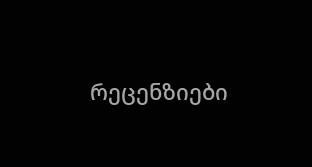რეცენზიები